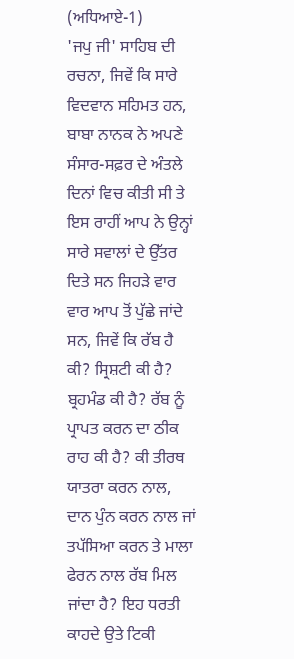(ਅਧਿਆਏ-1)
'ਜਪੁ ਜੀ' ਸਾਹਿਬ ਦੀ ਰਚਨਾ, ਜਿਵੇਂ ਕਿ ਸਾਰੇ ਵਿਦਵਾਨ ਸਹਿਮਤ ਹਨ, ਬਾਬਾ ਨਾਨਕ ਨੇ ਅਪਣੇ ਸੰਸਾਰ-ਸਫ਼ਰ ਦੇ ਅੰਤਲੇ ਦਿਨਾਂ ਵਿਚ ਕੀਤੀ ਸੀ ਤੇ ਇਸ ਰਾਹੀਂ ਆਪ ਨੇ ਉਨ੍ਹਾਂ ਸਾਰੇ ਸਵਾਲਾਂ ਦੇ ਉੱਤਰ ਦਿਤੇ ਸਨ ਜਿਹੜੇ ਵਾਰ ਵਾਰ ਆਪ ਤੋਂ ਪੁੱਛੇ ਜਾਂਦੇ ਸਨ, ਜਿਵੇਂ ਕਿ ਰੱਬ ਹੈ ਕੀ? ਸ੍ਰਿਸ਼ਟੀ ਕੀ ਹੈ? ਬ੍ਰਹਮੰਡ ਕੀ ਹੈ? ਰੱਬ ਨੂੰ ਪ੍ਰਾਪਤ ਕਰਨ ਦਾ ਠੀਕ ਰਾਹ ਕੀ ਹੈ? ਕੀ ਤੀਰਥ ਯਾਤਰਾ ਕਰਨ ਨਾਲ, ਦਾਨ ਪੁੰਨ ਕਰਨ ਨਾਲ ਜਾਂ ਤਪੱਸਿਆ ਕਰਨ ਤੇ ਮਾਲਾ ਫੇਰਨ ਨਾਲ ਰੱਬ ਮਿਲ ਜਾਂਦਾ ਹੈ? ਇਹ ਧਰਤੀ ਕਾਹਦੇ ਉਤੇ ਟਿਕੀ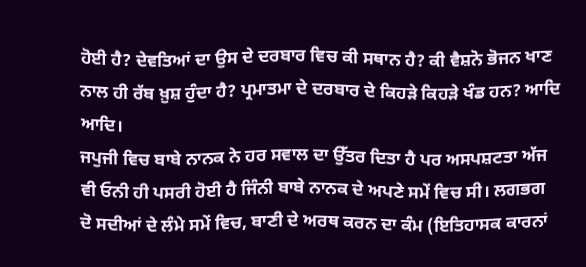ਹੋਈ ਹੈ? ਦੇਵਤਿਆਂ ਦਾ ਉਸ ਦੇ ਦਰਬਾਰ ਵਿਚ ਕੀ ਸਥਾਨ ਹੈ? ਕੀ ਵੈਸ਼ਨੋ ਭੋਜਨ ਖਾਣ ਨਾਲ ਹੀ ਰੱਬ ਖ਼ੁਸ਼ ਹੁੰਦਾ ਹੈ? ਪ੍ਰਮਾਤਮਾ ਦੇ ਦਰਬਾਰ ਦੇ ਕਿਹੜੇ ਕਿਹੜੇ ਖੰਡ ਹਨ? ਆਦਿ ਆਦਿ।
ਜਪੁਜੀ ਵਿਚ ਬਾਬੇ ਨਾਨਕ ਨੇ ਹਰ ਸਵਾਲ ਦਾ ਉੱਤਰ ਦਿਤਾ ਹੈ ਪਰ ਅਸਪਸ਼ਟਤਾ ਅੱਜ ਵੀ ਓਨੀ ਹੀ ਪਸਰੀ ਹੋਈ ਹੈ ਜਿੰਨੀ ਬਾਬੇ ਨਾਨਕ ਦੇ ਅਪਣੇ ਸਮੇਂ ਵਿਚ ਸੀ। ਲਗਭਗ ਦੋ ਸਦੀਆਂ ਦੇ ਲੰਮੇ ਸਮੇਂ ਵਿਚ, ਬਾਣੀ ਦੇ ਅਰਥ ਕਰਨ ਦਾ ਕੰਮ (ਇਤਿਹਾਸਕ ਕਾਰਨਾਂ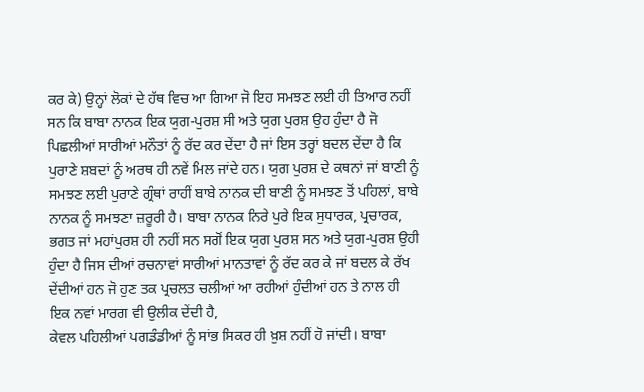ਕਰ ਕੇ) ਉਨ੍ਹਾਂ ਲੋਕਾਂ ਦੇ ਹੱਥ ਵਿਚ ਆ ਗਿਆ ਜੋ ਇਹ ਸਮਝਣ ਲਈ ਹੀ ਤਿਆਰ ਨਹੀਂ ਸਨ ਕਿ ਬਾਬਾ ਨਾਨਕ ਇਕ ਯੁਗ-ਪੁਰਸ਼ ਸੀ ਅਤੇ ਯੁਗ ਪੁਰਸ਼ ਉਹ ਹੁੰਦਾ ਹੈ ਜੋ ਪਿਛਲੀਆਂ ਸਾਰੀਆਂ ਮਨੌਤਾਂ ਨੂੰ ਰੱਦ ਕਰ ਦੇਂਦਾ ਹੈ ਜਾਂ ਇਸ ਤਰ੍ਹਾਂ ਬਦਲ ਦੇਂਦਾ ਹੈ ਕਿ ਪੁਰਾਣੇ ਸ਼ਬਦਾਂ ਨੂੰ ਅਰਥ ਹੀ ਨਵੇਂ ਮਿਲ ਜਾਂਦੇ ਹਨ। ਯੁਗ ਪੁਰਸ਼ ਦੇ ਕਥਨਾਂ ਜਾਂ ਬਾਣੀ ਨੂੰ ਸਮਝਣ ਲਈ ਪੁਰਾਣੇ ਗ੍ਰੰਥਾਂ ਰਾਹੀਂ ਬਾਬੇ ਨਾਨਕ ਦੀ ਬਾਣੀ ਨੂੰ ਸਮਝਣ ਤੋਂ ਪਹਿਲਾਂ, ਬਾਬੇ ਨਾਨਕ ਨੂੰ ਸਮਝਣਾ ਜ਼ਰੂਰੀ ਹੈ। ਬਾਬਾ ਨਾਨਕ ਨਿਰੇ ਪੁਰੇ ਇਕ ਸੁਧਾਰਕ, ਪ੍ਰਚਾਰਕ, ਭਗਤ ਜਾਂ ਮਹਾਂਪੁਰਸ਼ ਹੀ ਨਹੀਂ ਸਨ ਸਗੋਂ ਇਕ ਯੁਗ ਪੁਰਸ਼ ਸਨ ਅਤੇ ਯੁਗ-ਪੁਰਸ਼ ਉਹੀ ਹੁੰਦਾ ਹੈ ਜਿਸ ਦੀਆਂ ਰਚਨਾਵਾਂ ਸਾਰੀਆਂ ਮਾਨਤਾਵਾਂ ਨੂੰ ਰੱਦ ਕਰ ਕੇ ਜਾਂ ਬਦਲ ਕੇ ਰੱਖ ਦੇਂਦੀਆਂ ਹਨ ਜੋ ਹੁਣ ਤਕ ਪ੍ਰਚਲਤ ਚਲੀਆਂ ਆ ਰਹੀਆਂ ਹੁੰਦੀਆਂ ਹਨ ਤੇ ਨਾਲ ਹੀ ਇਕ ਨਵਾਂ ਮਾਰਗ ਵੀ ਉਲੀਕ ਦੇਂਦੀ ਹੈ,
ਕੇਵਲ ਪਹਿਲੀਆਂ ਪਗਡੰਡੀਆਂ ਨੂੰ ਸਾਂਭ ਸਿਕਰ ਹੀ ਖ਼ੁਸ਼ ਨਹੀਂ ਹੋ ਜਾਂਦੀ। ਬਾਬਾ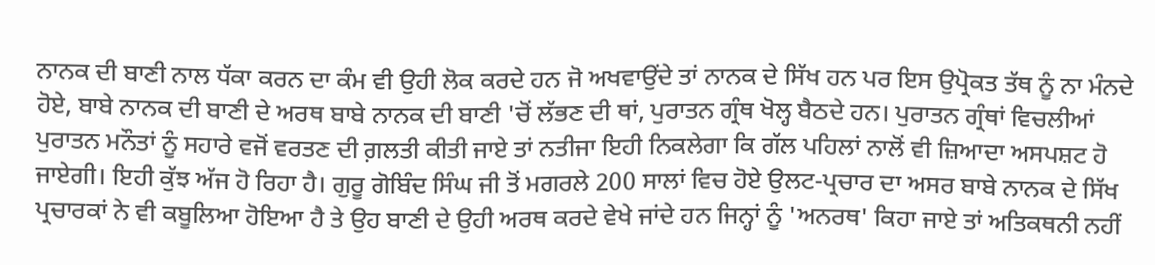ਨਾਨਕ ਦੀ ਬਾਣੀ ਨਾਲ ਧੱਕਾ ਕਰਨ ਦਾ ਕੰਮ ਵੀ ਉਹੀ ਲੋਕ ਕਰਦੇ ਹਨ ਜੋ ਅਖਵਾਉਂਦੇ ਤਾਂ ਨਾਨਕ ਦੇ ਸਿੱਖ ਹਨ ਪਰ ਇਸ ਉਪ੍ਰੋਕਤ ਤੱਥ ਨੂੰ ਨਾ ਮੰਨਦੇ ਹੋਏ, ਬਾਬੇ ਨਾਨਕ ਦੀ ਬਾਣੀ ਦੇ ਅਰਥ ਬਾਬੇ ਨਾਨਕ ਦੀ ਬਾਣੀ 'ਚੋਂ ਲੱਭਣ ਦੀ ਥਾਂ, ਪੁਰਾਤਨ ਗ੍ਰੰਥ ਖੋਲ੍ਹ ਬੈਠਦੇ ਹਨ। ਪੁਰਾਤਨ ਗ੍ਰੰਥਾਂ ਵਿਚਲੀਆਂ ਪੁਰਾਤਨ ਮਨੌਤਾਂ ਨੂੰ ਸਹਾਰੇ ਵਜੋਂ ਵਰਤਣ ਦੀ ਗ਼ਲਤੀ ਕੀਤੀ ਜਾਏ ਤਾਂ ਨਤੀਜਾ ਇਹੀ ਨਿਕਲੇਗਾ ਕਿ ਗੱਲ ਪਹਿਲਾਂ ਨਾਲੋਂ ਵੀ ਜ਼ਿਆਦਾ ਅਸਪਸ਼ਟ ਹੋ ਜਾਏਗੀ। ਇਹੀ ਕੁੱਝ ਅੱਜ ਹੋ ਰਿਹਾ ਹੈ। ਗੁਰੂ ਗੋਬਿੰਦ ਸਿੰਘ ਜੀ ਤੋਂ ਮਗਰਲੇ 200 ਸਾਲਾਂ ਵਿਚ ਹੋਏ ਉਲਟ-ਪ੍ਰਚਾਰ ਦਾ ਅਸਰ ਬਾਬੇ ਨਾਨਕ ਦੇ ਸਿੱਖ ਪ੍ਰਚਾਰਕਾਂ ਨੇ ਵੀ ਕਬੂਲਿਆ ਹੋਇਆ ਹੈ ਤੇ ਉਹ ਬਾਣੀ ਦੇ ਉਹੀ ਅਰਥ ਕਰਦੇ ਵੇਖੇ ਜਾਂਦੇ ਹਨ ਜਿਨ੍ਹਾਂ ਨੂੰ 'ਅਨਰਥ' ਕਿਹਾ ਜਾਏ ਤਾਂ ਅਤਿਕਥਨੀ ਨਹੀਂ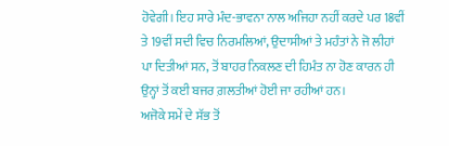ਹੋਵੇਗੀ। ਇਹ ਸਾਰੇ ਮੰਦ-ਭਾਵਨਾ ਨਾਲ ਅਜਿਹਾ ਨਹੀਂ ਕਰਦੇ ਪਰ 18ਵੀਂ ਤੇ 19ਵੀਂ ਸਦੀ ਵਿਚ ਨਿਰਮਲਿਆਂ, ਉਦਾਸੀਆਂ ਤੇ ਮਹੰਤਾਂ ਨੇ ਜੋ ਲੀਹਾਂ ਪਾ ਦਿਤੀਆਂ ਸਨ, ਤੋਂ ਬਾਹਰ ਨਿਕਲਣ ਦੀ ਹਿਮੰਤ ਨਾ ਹੋਣ ਕਾਰਨ ਹੀ ਉਨ੍ਹਾਂ ਤੋਂ ਕਈ ਬਜਰ ਗ਼ਲਤੀਆਂ ਹੋਈ ਜਾ ਰਹੀਆਂ ਹਨ।
ਅਜੋਕੇ ਸਮੇਂ ਦੇ ਸੱਭ ਤੋਂ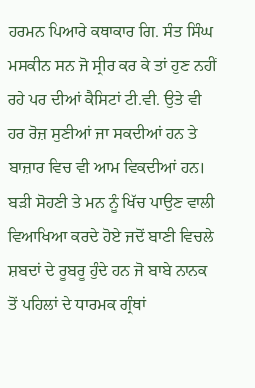ਹਰਮਨ ਪਿਆਰੇ ਕਥਾਕਾਰ ਗਿ. ਸੰਤ ਸਿੰਘ ਮਸਕੀਨ ਸਨ ਜੋ ਸ੍ਰੀਰ ਕਰ ਕੇ ਤਾਂ ਹੁਣ ਨਹੀਂ ਰਹੇ ਪਰ ਦੀਆਂ ਕੈਸਿਟਾਂ ਟੀ.ਵੀ. ਉਤੇ ਵੀ ਹਰ ਰੋਜ਼ ਸੁਣੀਆਂ ਜਾ ਸਕਦੀਆਂ ਹਨ ਤੇ ਬਾਜ਼ਾਰ ਵਿਚ ਵੀ ਆਮ ਵਿਕਦੀਆਂ ਹਨ। ਬੜੀ ਸੋਹਣੀ ਤੇ ਮਨ ਨੂੰ ਖਿੱਚ ਪਾਉਣ ਵਾਲੀ ਵਿਆਖਿਆ ਕਰਦੇ ਹੋਏ ਜਦੋਂ ਬਾਣੀ ਵਿਚਲੇ ਸ਼ਬਦਾਂ ਦੇ ਰੂਬਰੂ ਹੁੰਦੇ ਹਨ ਜੋ ਬਾਬੇ ਨਾਨਕ ਤੋਂ ਪਹਿਲਾਂ ਦੇ ਧਾਰਮਕ ਗ੍ਰੰਥਾਂ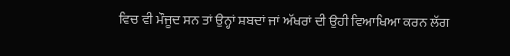ਵਿਚ ਵੀ ਮੌਜੂਦ ਸਨ ਤਾਂ ਉਨ੍ਹਾਂ ਸ਼ਬਦਾਂ ਜਾਂ ਅੱਖਰਾਂ ਦੀ ਉਹੀ ਵਿਆਖਿਆ ਕਰਨ ਲੱਗ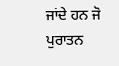ਜਾਂਦੇ ਹਨ ਜੋ ਪੁਰਾਤਨ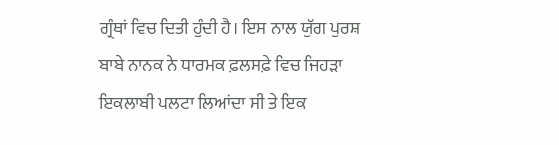ਗ੍ਰੰਥਾਂ ਵਿਚ ਦਿਤੀ ਹੁੰਦੀ ਹੈ। ਇਸ ਨਾਲ ਯੁੱਗ ਪੁਰਸ਼ ਬਾਬੇ ਨਾਨਕ ਨੇ ਧਾਰਮਕ ਫ਼ਲਸਫ਼ੇ ਵਿਚ ਜਿਹੜਾ ਇਕਲਾਬੀ ਪਲਟਾ ਲਿਆਂਦਾ ਸੀ ਤੇ ਇਕ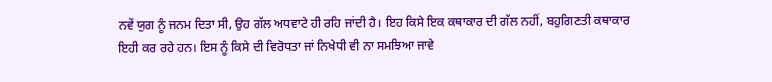ਨਵੇਂ ਯੁਗ ਨੂੰ ਜਨਮ ਦਿਤਾ ਸੀ, ਉਹ ਗੱਲ ਅਧਵਾਟੇ ਹੀ ਰਹਿ ਜਾਂਦੀ ਹੈ। ਇਹ ਕਿਸੇ ਇਕ ਕਥਾਕਾਰ ਦੀ ਗੱਲ ਨਹੀਂ, ਬਹੁਗਿਣਤੀ ਕਥਾਕਾਰ ਇਹੀ ਕਰ ਰਹੇ ਹਨ। ਇਸ ਨੂੰ ਕਿਸੇ ਦੀ ਵਿਰੋਧਤਾ ਜਾਂ ਨਿਖੇਧੀ ਵੀ ਨਾ ਸਮਝਿਆ ਜਾਵੇ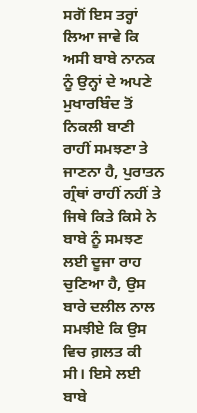ਸਗੋਂ ਇਸ ਤਰ੍ਹਾਂ ਲਿਆ ਜਾਵੇ ਕਿ ਅਸੀ ਬਾਬੇ ਨਾਨਕ ਨੂੰ ਉਨ੍ਹਾਂ ਦੇ ਅਪਣੇ ਮੁਖਾਰਬਿੰਦ ਤੋਂ ਨਿਕਲੀ ਬਾਣੀ ਰਾਹੀਂ ਸਮਝਣਾ ਤੇ ਜਾਣਨਾ ਹੈ, ਪੁਰਾਤਨ ਗ੍ਰੰਥਾਂ ਰਾਹੀਂ ਨਹੀਂ ਤੇ ਜਿਥੇ ਕਿਤੇ ਕਿਸੇ ਨੇ ਬਾਬੇ ਨੂੰ ਸਮਝਣ ਲਈ ਦੂਜਾ ਰਾਹ ਚੁਣਿਆ ਹੈ, ਉਸ ਬਾਰੇ ਦਲੀਲ ਨਾਲ ਸਮਝੀਏ ਕਿ ਉਸ ਵਿਚ ਗ਼ਲਤ ਕੀ ਸੀ। ਇਸੇ ਲਈ ਬਾਬੇ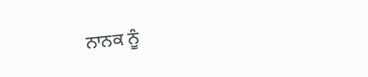ਨਾਨਕ ਨੂੰ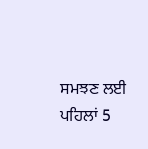ਸਮਝਣ ਲਈ ਪਹਿਲਾਂ 5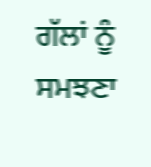ਗੱਲਾਂ ਨੂੰ ਸਮਝਣਾ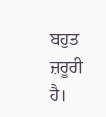ਬਹੁਤ ਜ਼ਰੂਰੀ ਹੈ।